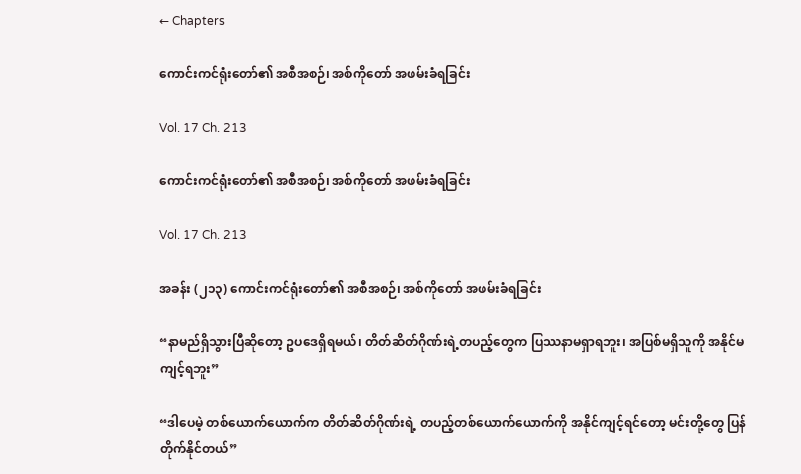← Chapters

ကောင်းကင်ရုံးတော်၏ အစီအစဉ်၊ အစ်ကိုတော် အဖမ်းခံရခြင်း

Vol. 17 Ch. 213

ကောင်းကင်ရုံးတော်၏ အစီအစဉ်၊ အစ်ကိုတော် အဖမ်းခံရခြင်း

Vol. 17 Ch. 213

အခန်း (၂၁၃) ကောင်းကင်ရုံးတော်၏ အစီအစဉ်၊ အစ်ကိုတော် အဖမ်းခံရခြင်း

“နာမည်ရှိသွားပြီဆိုတော့ ဥပဒေရှိရမယ်၊ တိတ်ဆိတ်ဂိုဏ်းရဲ့တပည့်တွေက ပြဿနာမရှာရဘူး၊ အပြစ်မရှိသူကို အနိုင်မကျင့်ရဘူး”

“ဒါပေမဲ့ တစ်ယောက်ယောက်က တိတ်ဆိတ်ဂိုဏ်းရဲ့ တပည့်တစ်ယောက်ယောက်ကို အနိုင်ကျင့်ရင်တော့ မင်းတို့တွေ ပြန်တိုက်နိုင်တယ်”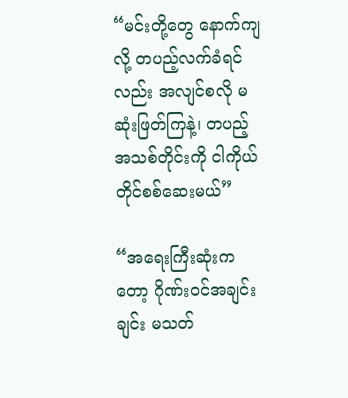“မင်းတို့တွေ နောက်ကျလို့ တပည့်လက်ခံရင်လည်း အလျင်စလို မဆုံးဖြတ်ကြနဲ့၊ တပည့်အသစ်တိုင်းကို ငါကိုယ်တိုင်စစ်ဆေးမယ်”

“အရေးကြီးဆုံးကတော့ ဂိုဏ်းဝင်အချင်းချင်း မသတ်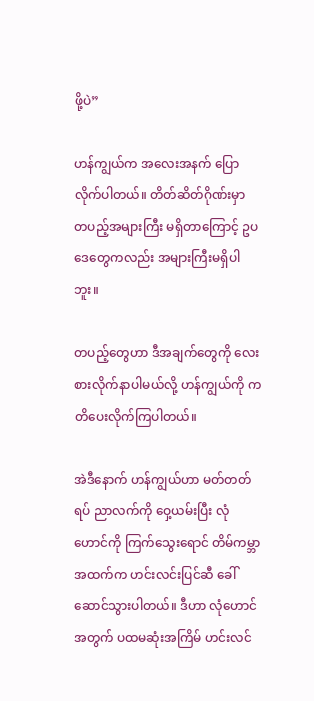ဖို့ပဲ”

ဟန်ကျွယ်က အလေးအနက် ပြောလိုက်ပါတယ်။ တိတ်ဆိတ်ဂိုဏ်းမှာ တပည့်အများကြီး မရှိတာကြောင့် ဥပဒေတွေကလည်း အများကြီးမရှိပါဘူး။

တပည့်တွေဟာ ဒီအချက်တွေကို လေးစားလိုက်နာပါမယ်လို့ ဟန်ကျွယ်ကို ကတိပေးလိုက်ကြပါတယ်။

အဲဒီနောက် ဟန်ကျွယ်ဟာ မတ်တတ်ရပ် ညာလက်ကို ဝှေ့ယမ်းပြီး လုံဟောင်ကို ကြက်သွေးရောင် တိမ်ကမ္ဘာအထက်က ဟင်းလင်းပြင်ဆီ ခေါ်ဆောင်သွားပါတယ်။ ဒီဟာ လုံဟောင်အတွက် ပထမဆုံးအကြိမ် ဟင်းလင်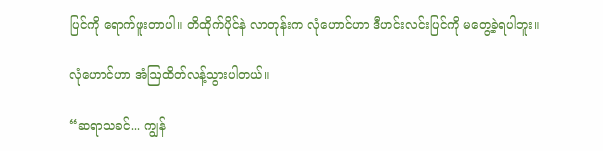ပြင်ကို ရောက်ဖူးတာပါ။ တိထိုက်ပိုင်နဲ လာတုန်းက လုံဟောင်ဟာ ဒီဟင်းလင်းပြင်ကို မတွေ့ခဲ့ရပါဘူး။

လုံဟောင်ဟာ အံဩထိတ်လန့်သွားပါတယ်။

“ဆရာသခင်... ကျွန်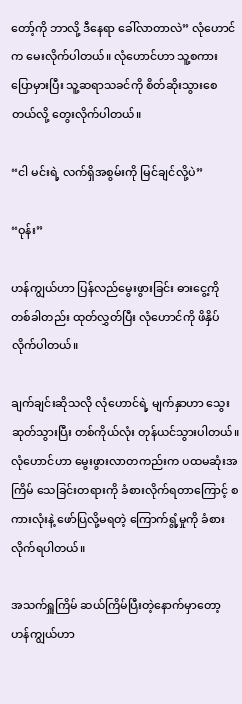တော့်ကို ဘာလို့ ဒီနေရာ ခေါ်လာတာလဲ” လုံဟောင်က မေးလိုက်ပါတယ်။ လုံဟောင်ဟာ သူ့စကားပြောမှားပြီး သူ့ဆရာသခင်ကို စိတ်ဆိုးသွားစေတယ်လို့ တွေးလိုက်ပါတယ်။

“ငါ မင်းရဲ့ လက်ရှိအစွမ်းကို မြင်ချင်လို့ပဲ”

“ဝုန်း”

ဟန်ကျွယ်ဟာ ပြန်လည်မွေးဖွားခြင်း ဓားငွေ့ကို တစ်ခါတည်း ထုတ်လွှတ်ပြီး လုံဟောင်ကို ဖိနှိပ်လိုက်ပါတယ်။

ချက်ချင်းဆိုသလို လုံဟောင်ရဲ့ မျက်နှာဟာ သွေးဆုတ်သွားပြီး တစ်ကိုယ်လုံး တုန်ယင်သွားပါတယ်။ လုံဟောင်ဟာ မွေးဖွားလာတကည်းက ပထမဆုံးအကြိမ် သေခြင်းတရားကို ခံစားလိုက်ရတာကြောင့် စကားလုံးနဲ့ ဖော်ပြလို့မရတဲ့ ကြောက်ရွံ့မှုကို ခံစားလိုက်ရပါတယ်။

အသက်ရှူကြိမ် ဆယ်ကြိမ်ပြီးတဲ့နောက်မှာတော့ ဟန်ကျွယ်ဟာ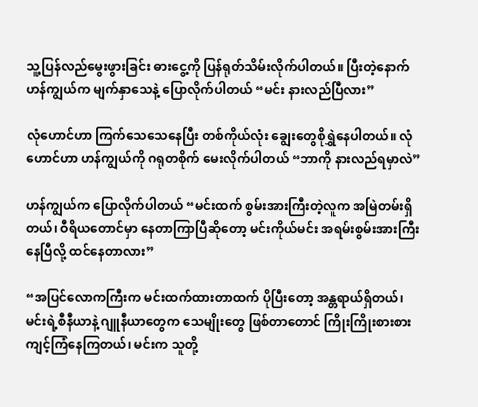သူ့ပြန်လည်မွေးဖွားခြင်း ဓားငွေ့ကို ပြန်ရုတ်သိမ်းလိုက်ပါတယ်။ ပြီးတဲ့နောက် ဟန်ကျွယ်က မျက်နှာသေနဲ့ ပြောလိုက်ပါတယ် “မင်း နားလည်ပြီလား”

လုံဟောင်ဟာ ကြက်သေသေနေပြီး တစ်ကိုယ်လုံး ချွေးတွေစိုရွှဲနေပါတယ်။ လုံဟောင်ဟာ ဟန်ကျွယ်ကို ဂရုတစိုက် မေးလိုက်ပါတယ် “ဘာကို နားလည်ရမှာလဲ”

ဟန်ကျွယ်က ပြောလိုက်ပါတယ် “မင်းထက် စွမ်းအားကြီးတဲ့လူက အမြဲတမ်းရှိတယ်၊ ဝီရိယတောင်မှာ နေတာကြာပြီဆိုတော့ မင်းကိုယ်မင်း အရမ်းစွမ်းအားကြီးနေပြီလို့ ထင်နေတာလား”

“အပြင်လောကကြီးက မင်းထက်ထားတာထက် ပိုပြီးတော့ အန္တရာယ်ရှိတယ်၊ မင်းရဲ့စီနီယာနဲ့ ဂျူနီယာတွေက သေမျိုးတွေ ဖြစ်တာတောင် ကြိုးကြိုးစားစား ကျင့်ကြံနေကြတယ်၊ မင်းက သူတို့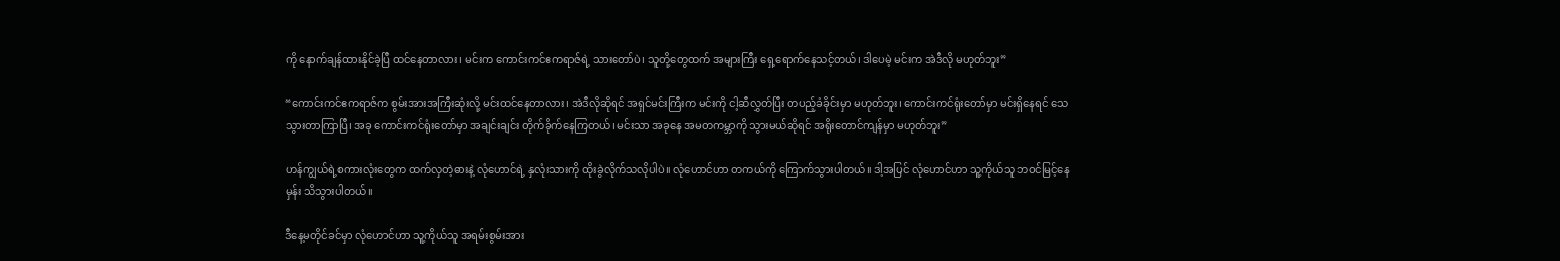ကို နောက်ချန်ထားနိုင်ခဲ့ပြီ ထင်နေတာလား၊ မင်းက ကောင်းကင်ဧကရာဇ်ရဲ့ သားတော်ပဲ၊ သူတို့တွေထက် အများကြီး ရှေ့ရောက်နေသင့်တယ်၊ ဒါပေမဲ့ မင်းက အဲဒီလို မဟုတ်ဘူး”

“ကောင်းကင်ဧကရာဇ်က စွမ်းအားအကြီးဆုံးလို့ မင်းထင်နေတာလား၊ အဲဒီလိုဆိုရင် အရှင်မင်းကြီးက မင်းကို ငါ့ဆီလွှတ်ပြီး တပည့်ခံခိုင်းမှာ မဟုတ်ဘူး၊ ကောင်းကင်ရုံးတော်မှာ မင်းရှိနေရင် သေသွားတာကြာပြီ၊ အခု ကောင်းကင်ရုံးတော်မှာ အချင်းချင်း တိုက်ခိုက်နေကြတယ်၊ မင်းသာ အခုနေ အမတကမ္ဘာကို သွားမယ်ဆိုရင် အရိုးတောင်ကျန်မှာ မဟုတ်ဘူး”

ဟန်ကျွယ်ရဲ့စကားလုံးတွေက ထက်လှတဲ့ဓားနဲ့ လုံဟောင်ရဲ့ နှလုံးသားကို ထိုးခွဲလိုက်သလိုပါပဲ။ လုံဟောင်ဟာ တကယ်ကို ကြောက်သွားပါတယ်။ ဒါ့အပြင် လုံဟောင်ဟာ သူ့ကိုယ်သူ ဘဝင်မြင့်နေမှန်း သိသွားပါတယ်။

ဒီနေ့မတိုင်ခင်မှာ လုံဟောင်ဟာ သူ့ကိုယ်သူ အရမ်းစွမ်းအား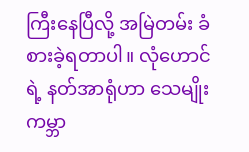ကြီးနေပြီလို့ အမြဲတမ်း ခံစားခဲ့ရတာပါ။ လုံဟောင်ရဲ့ နတ်အာရုံဟာ သေမျိုးကမ္ဘာ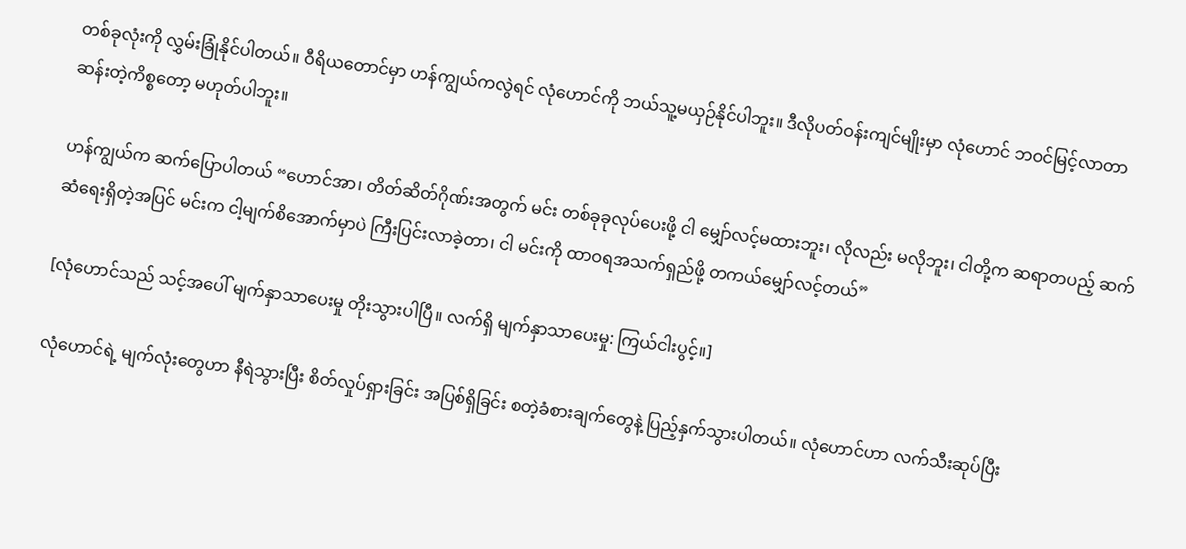တစ်ခုလုံးကို လွှမ်းခြုံနိုင်ပါတယ်။ ဝီရိယတောင်မှာ ဟန်ကျွယ်ကလွဲရင် လုံဟောင်ကို ဘယ်သူ့မယှဉ်နိုင်ပါဘူး။ ဒီလိုပတ်ဝန်းကျင်မျိုးမှာ လုံဟောင် ဘဝင်မြင့်လာတာ ဆန်းတဲ့ကိစ္စတော့ မဟုတ်ပါဘူး။

ဟန်ကျွယ်က ဆက်ပြောပါတယ် “ဟောင်အာ၊ တိတ်ဆိတ်ဂိုဏ်းအတွက် မင်း တစ်ခုခုလုပ်ပေးဖို့ ငါ မျှော်လင့်မထားဘူး၊ လိုလည်း မလိုဘူး၊ ငါတို့က ဆရာတပည့် ဆက်ဆံရေးရှိတဲ့အပြင် မင်းက ငါ့မျက်စိအောက်မှာပဲ ကြီးပြင်းလာခဲ့တာ၊ ငါ မင်းကို ထာဝရအသက်ရှည်ဖို့ တကယ်မျှော်လင့်တယ်”

[လုံဟောင်သည် သင့်အပေါ် မျက်နှာသာပေးမှု တိုးသွားပါပြီ။ လက်ရှိ မျက်နှာသာပေးမှု: ကြယ်ငါးပွင့်။]

လုံဟောင်ရဲ့ မျက်လုံးတွေဟာ နီရဲသွားပြီး စိတ်လှုပ်ရှားခြင်း အပြစ်ရှိခြင်း စတဲ့ခံစားချက်တွေနဲ့ ပြည့်နှက်သွားပါတယ်။ လုံဟောင်ဟာ လက်သီးဆုပ်ပြီး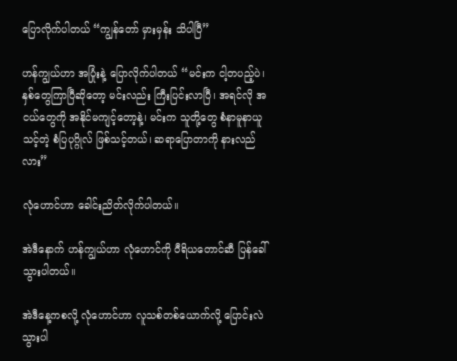ပြောလိုက်ပါတယ် “ကျွန်တော် မှားမှန်း သိပါပြီ”

ဟန်ကျွယ်ဟာ အပြုံးနဲ့ ပြောလိုက်ပါတယ် “မင်းက ငါ့တပည့်ပဲ၊ နှစ်တွေကြာပြီဆိုတော့ မင်းလည်း ကြီးပြင်းလာပြီ၊ အရင်လို အငယ်တွေကို အနိုင်မကျင့်တော့နဲ့၊ မင်းက သူတို့တွေ စံနာမူနာယူသင့်တဲ့ စံပြပုဂ္ဂိုလ် ဖြစ်သင့်တယ်၊ ဆရာပြောတာကို နားလည်လား”

လုံဟောင်ဟာ ခေါင်းညိတ်လိုက်ပါတယ်။

အဲဒီနောက် ဟန်ကျွယ်ဟာ လုံဟောင်ကို ဝီရိယတောင်ဆီ ပြန်ခေါ်သွားပါတယ်။

အဲဒီနေ့ကစလို့ လုံဟောင်ဟာ လူသစ်တစ်ယောက်လို့ ပြောင်းလဲသွားပါ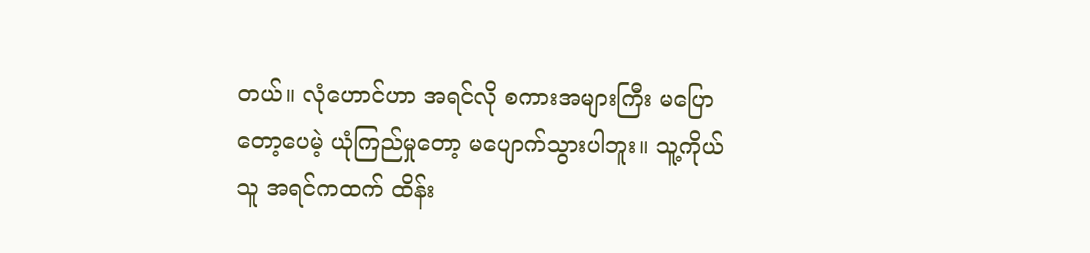တယ်။ လုံဟောင်ဟာ အရင်လို စကားအများကြီး မပြောတော့ပေမဲ့ ယုံကြည်မှုတော့ မပျောက်သွားပါဘူး။ သူ့ကိုယ်သူ အရင်ကထက် ထိန်း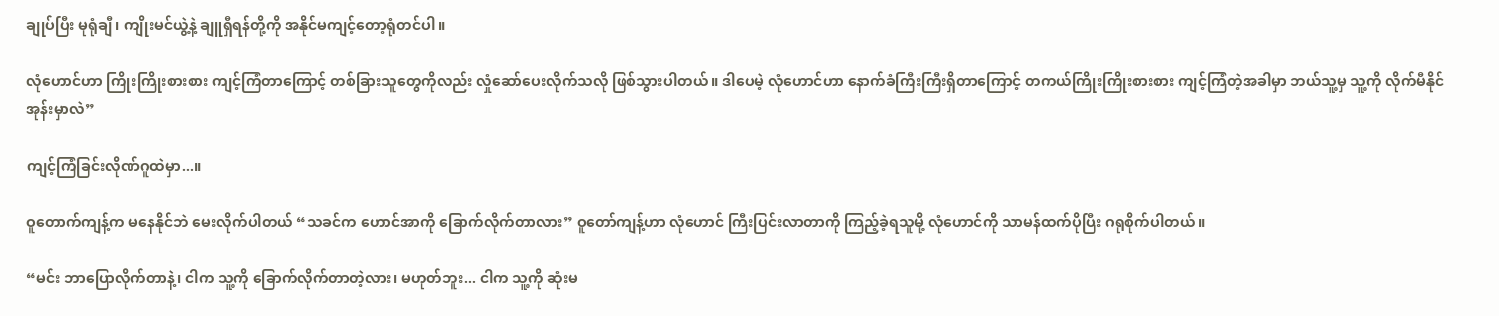ချုပ်ပြီး မုရုံချီ၊ ကျိုးမင်ယွဲ့နဲ့ ချူရှီရန်တို့ကို အနိုင်မကျင့်တော့ရုံတင်ပါ။

လုံဟောင်ဟာ ကြိုးကြိုးစားစား ကျင့်ကြံတာကြောင့် တစ်ခြားသူတွေကိုလည်း လှုံဆော်ပေးလိုက်သလို ဖြစ်သွားပါတယ်။ ဒါပေမဲ့ လုံဟောင်ဟာ နောက်ခံကြီးကြီးရှိတာကြောင့် တကယ်ကြိုးကြိုးစားစား ကျင့်ကြံတဲ့အခါမှာ ဘယ်သူ့မှ သူ့ကို လိုက်မီနိုင်အုန်းမှာလဲ”

ကျင့်ကြံခြင်းလိုဏ်ဂူထဲမှာ...။

ဝူတောက်ကျန့်က မနေနိုင်ဘဲ မေးလိုက်ပါတယ် “သခင်က ဟောင်အာကို ခြောက်လိုက်တာလား” ဝူတော်ကျန့်ဟာ လုံဟောင် ကြီးပြင်းလာတာကို ကြည့်ခဲ့ရသူမို့ လုံဟောင်ကို သာမန်ထက်ပိုပြီး ဂရုစိုက်ပါတယ်။

“မင်း ဘာပြောလိုက်တာနဲ့၊ ငါက သူ့ကို ခြောက်လိုက်တာတဲ့လား၊ မဟုတ်ဘူး... ငါက သူ့ကို ဆုံးမ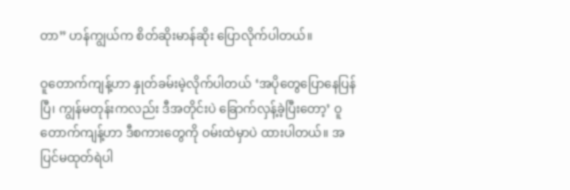တာ” ဟန်ကျွယ်က စိတ်ဆိုးမာန်ဆိုး ပြောလိုက်ပါတယ်။

ဝူတောက်ကျန့်ဟာ နှုတ်ခမ်းမဲ့လိုက်ပါတယ် ‘အပိုတွေပြောနေပြန်ပြီ၊ ကျွန်မတုန်းကလည်း ဒီအတိုင်းပဲ ခြောက်လှန့်ခဲ့ပြီးတော့’ ဝူတောက်ကျန့်ဟာ ဒီစကားတွေကို ဝမ်းထဲမှာပဲ ထားပါတယ်။ အပြင်မထုတ်ရဲပါ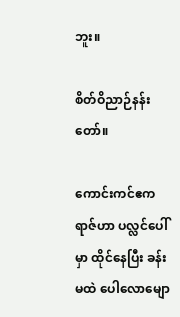ဘူး။

စိတ်ဝိညာဉ်နန်းတော်။

ကောင်းကင်ဧကရာဇ်ဟာ ပလ္လင်ပေါ်မှာ ထိုင်နေပြီး ခန်းမထဲ ပေါလောမျော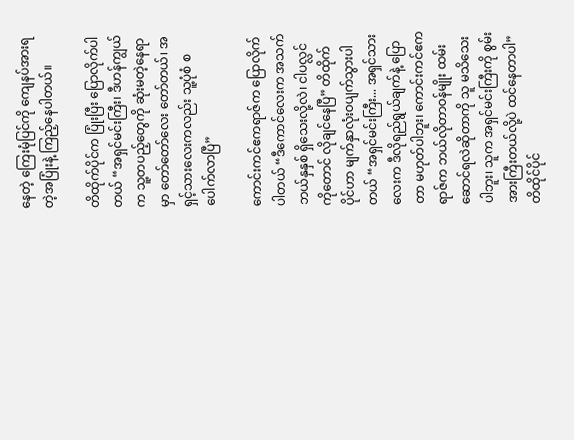နေတဲ့ ကြေးမုံပြင်ကို ကျေနပ်အားရတဲ့အပြုံးနဲ့ ကြည့်နေပါတယ်။

တိထိုက်ပိုင်က ပြုံးပြီး ပြောလိုက်ပါတယ် “အရှင်မင်းကြီး၊ ဒီဟန်ကျွယ်က သူ့တပည့်တွေကို ဆုံးမတဲ့နေရာမှာ တော်တော်လေး တော်တယ်၊ အရှင့်သားလေးကလည်း သူ့ပုံစံ စပေါက်လာပြီ”

ကောင်းကင်ဧကရာဇ်က ပြောလိုက်ပါတယ် “ဒီကောင်လေးက အသက်ဘယ်နှနှစ် ရှိသေးလို့လဲ၊ ငါပလ္လင်ကိုတောင် လိုချင်နေပြီ” တိထိုက်ပိုင်ဟာ မျက်နှာလုံးဝပျက်သွားပါတယ် “အရှင်မင်းကြီး... အရှင်သားလေးက ဒီလိုရည်ရွယ်ချက်နဲ့ ပြောတာ မဟုတ်ပါဘူး၊ ကောင်းကင်ဧကရာဇ်က ဘယ်လိုတာဝန်မျိုး ထမ်းဆောင်ရလဲဆိုတာကို သူ မသိသေးပါဘူး၊ သူက အရှင်မင်းကြီးကို စွမ်းအားကြီးတယ်လို့ပဲ ထင်နေတာပါ” တိထိုင်ပိုင်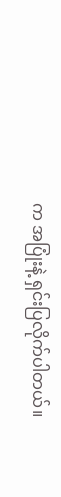က အပြုံးနဲ့ ရှင်းပြလိုက်ပါတယ်။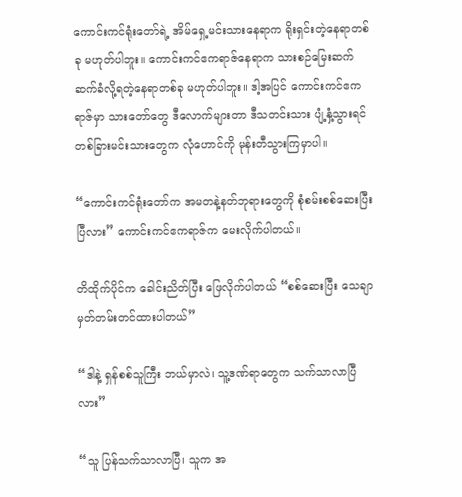ကောင်းကင်ရုံးတော်ရဲ့ အိမ်ရှေ့မင်းသားနေရာက ရိုးရှင်းတဲ့နေရာတစ်ခု မဟုတ်ပါဘူး။ ကောင်းကင်ဧကရာဇ်နေရာက သားစဉ်မြေးဆက် ဆက်ခံလို့ရတဲ့နေရာတစ်ခု မဟုတ်ပါဘူး။ ဒါ့အပြင် ကောင်းကင်ဧကရာဇ်မှာ သားတော်တွေ ဒီလောက်များတာ ဒီသတင်းသား ပျံ့နှံ့သွားရင် တစ်ခြားမင်းသားတွေက လုံဟောင်ကို မုန်းတီသွားကြမှာပါ။

“ကောင်းကင်ရုံးတော်က အမတနဲ့နတ်ဘုရားတွေကို စုံစမ်းစစ်ဆေးပြီးပြီလား” ကောင်းကင်ဧကရာဇ်က မေးလိုက်ပါတယ်။

တိထိုက်ပိုင်က ခေါင်းညိတ်ပြီး ဖြေလိုက်ပါတယ် “စစ်ဆေးပြီး သေချာမှတ်တမ်းတင်ထားပါတယ်”

“ဒါနဲ့ ရှန်စစ်သူကြီး ဘယ်မှာလဲ၊ သူ့ဒဏ်ရာတွေက သက်သာလာပြီလား”

“သူ ပြန်သက်သာလာပြီ၊ သူက အ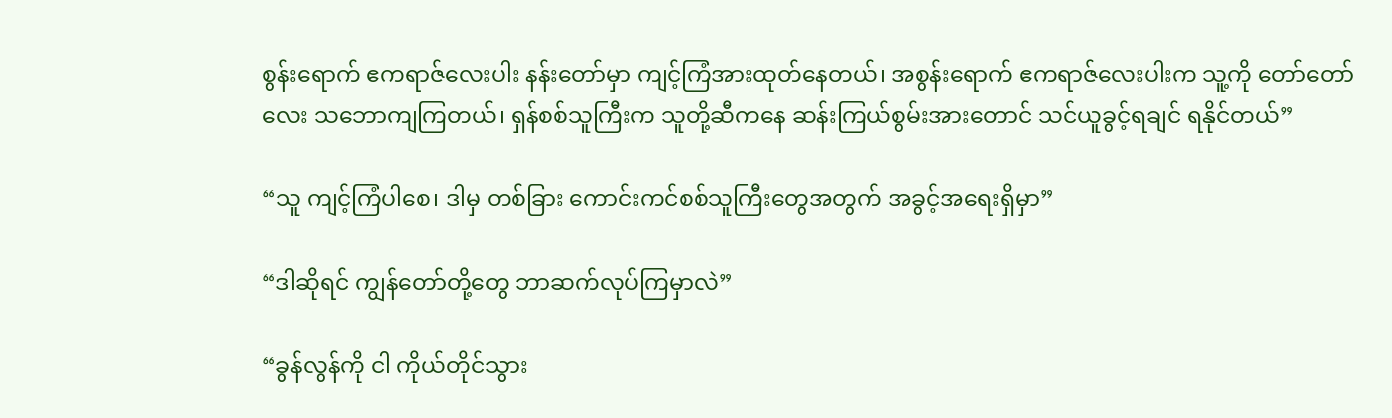စွန်းရောက် ဧကရာဇ်လေးပါး နန်းတော်မှာ ကျင့်ကြံအားထုတ်နေတယ်၊ အစွန်းရောက် ဧကရာဇ်လေးပါးက သူ့ကို တော်တော်လေး သဘောကျကြတယ်၊ ရှန်စစ်သူကြီးက သူတို့ဆီကနေ ဆန်းကြယ်စွမ်းအားတောင် သင်ယူခွင့်ရချင် ရနိုင်တယ်”

“သူ ကျင့်ကြံပါစေ၊ ဒါမှ တစ်ခြား ကောင်းကင်စစ်သူကြီးတွေအတွက် အခွင့်အရေးရှိမှာ”

“ဒါဆိုရင် ကျွန်တော်တို့တွေ ဘာဆက်လုပ်ကြမှာလဲ”

“ခွန်လွန်ကို ငါ ကိုယ်တိုင်သွား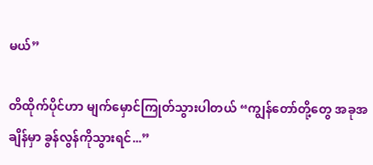မယ်”

တိထိုက်ပိုင်ဟာ မျက်မှောင်ကြုတ်သွားပါတယ် “ကျွန်တော်တို့တွေ အခုအချိန်မှာ ခွန်လွန်ကိုသွားရင်...”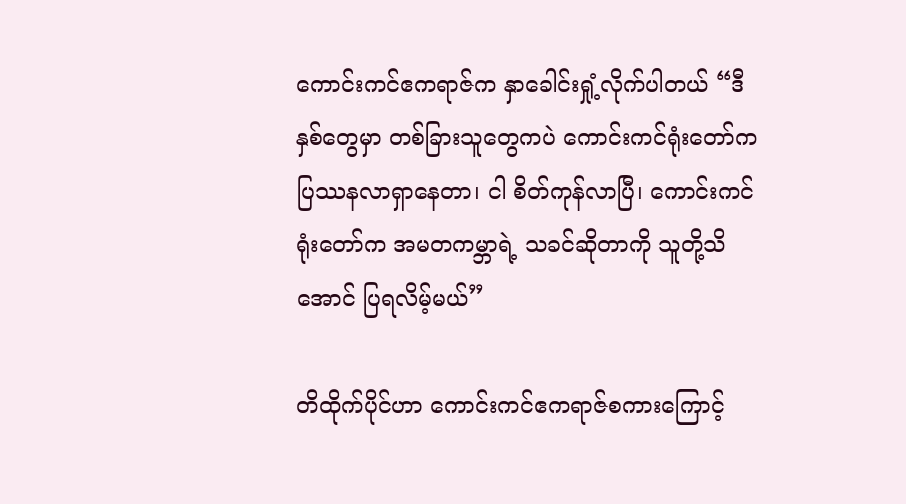ကောင်းကင်ဧကရာဇ်က နှာခေါင်းရှုံ့လိုက်ပါတယ် “ဒီနှစ်တွေမှာ တစ်ခြားသူတွေကပဲ ကောင်းကင်ရုံးတော်က ပြဿနလာရှာနေတာ၊ ငါ စိတ်ကုန်လာပြီ၊ ကောင်းကင်ရုံးတော်က အမတကမ္ဘာရဲ့ သခင်ဆိုတာကို သူတို့သိအောင် ပြရလိမ့်မယ်”

တိထိုက်ပိုင်ဟာ ကောင်းကင်ဧကရာဇ်စကားကြောင့်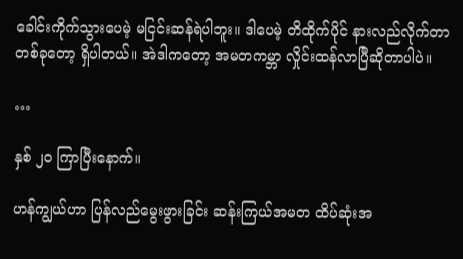ခေါင်းကိုက်သွားပေမဲ့ မငြင်းဆန်ရဲပါဘူး။ ဒါပေမဲ့ တိထိုက်ပိုင် နားလည်လိုက်တာ တစ်ခုတော့ ရှိပါတယ်။ အဲဒါကတော့ အမတကမ္ဘာ လှိုင်းထန်လာပြီဆိုတာပါပဲ။

…

နှစ် ၂၀ ကြာပြီးနောက်။

ဟန်ကျွယ်ဟာ ပြန်လည်မွေးဖွားခြင်း ဆန်းကြယ်အမတ ထိပ်ဆုံးအ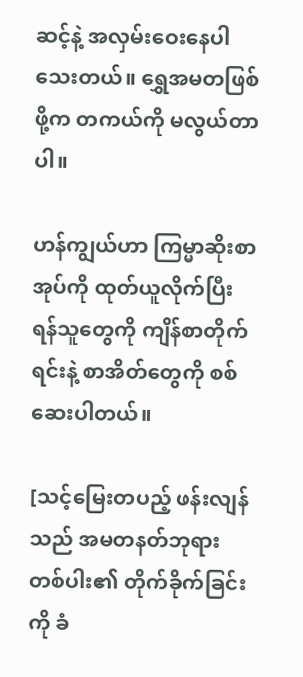ဆင့်နဲ့ အလှမ်းဝေးနေပါသေးတယ်။ ရွှေအမတဖြစ်ဖို့က တကယ်ကို မလွယ်တာပါ။

ဟန်ကျွယ်ဟာ ကြမ္မာဆိုးစာအုပ်ကို ထုတ်ယူလိုက်ပြီး ရန်သူတွေကို ကျိန်စာတိုက်ရင်းနဲ့ စာအိတ်တွေကို စစ်ဆေးပါတယ်။

[သင့်မြေးတပည့် ဖန်းလျန်သည် အမတနတ်ဘုရားတစ်ပါး၏ တိုက်ခိုက်ခြင်းကို ခံ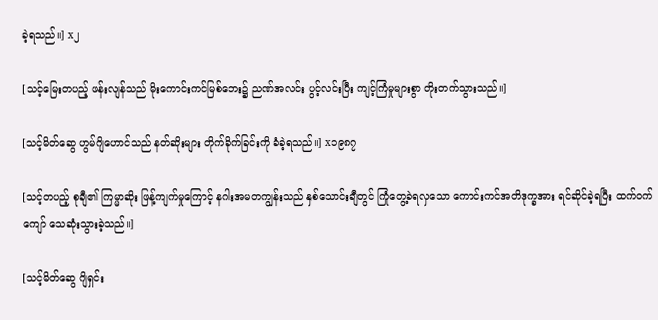ခဲ့ရသည်။] x၂

[သင့်မြေးတပည့် ဖန်းလျန်သည် မိုးကောင်းကင်မြစ်ဘေး၌ ညဏ်အလင်း ပွင့်လင်းပြီး ကျင့်ကြံမှုများစွာ တိုးတက်သွားသည်။]

[သင့်မိတ်ဆွေ ဟွမ်ဂျိဟောင်သည် နတ်ဆိုးများ တိုက်ခိုက်ခြင်းကို ခံခဲ့ရသည်။] x၁၉၈၇

[သင့်တပည့် စုချီ၏ ကြမ္မာဆိုး ဖြန့်ကျက်မှုကြောင့် နဂါးအမတကျွန်းသည် နှစ်သောင်းချီတွင် ကြုံတွေ့ခဲရလှသော ကောင်းကင်အတိဒုက္ခအား ရင်ဆိုင်ခဲ့ရပြီး ထက်ဝက်ကျော် သေဆုံးသွားခဲ့သည်။]

[သင့်မိတ်ဆွေ ဂျိရှင်း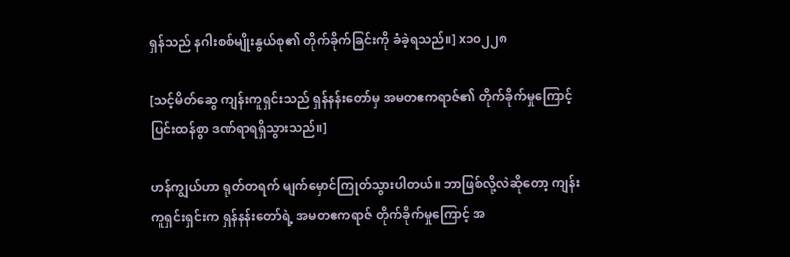ရှန်သည် နဂါးစစ်မျိုးနွယ်စု၏ တိုက်ခိုက်ခြင်းကို ခံခဲ့ရသည်။] x၁၀၂၂၈

[သင့်မိတ်ဆွေ ကျန်းကူရှင်းသည် ရှန်နန်းတော်မှ အမတဧကရာဇ်၏ တိုက်ခိုက်မှုကြောင့် ပြင်းထန်စွာ ဒဏ်ရာရရှိသွားသည်။]

ဟန်ကျွယ်ဟာ ရုတ်တရက် မျက်မှောင်ကြုတ်သွားပါတယ်။ ဘာဖြစ်လို့လဲဆိုတော့ ကျန်းကူရှင်းရှင်းက ရှန်နန်းတော်ရဲ့ အမတဧကရာဇ် တိုက်ခိုက်မှုကြောင့် အ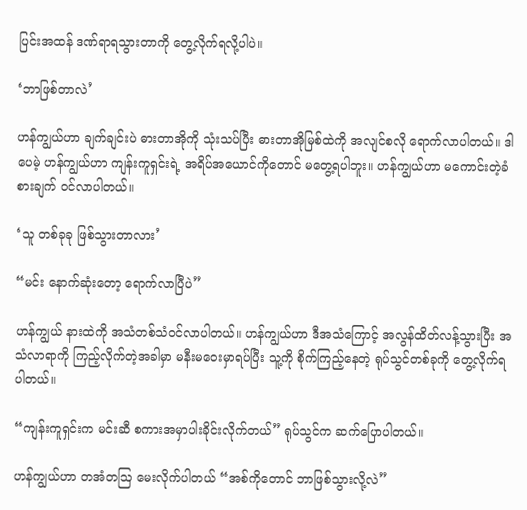ပြင်းအထန် ဒဏ်ရာရသွားတာကို တွေ့လိုက်ရလို့ပါပဲ။

‘ဘာဖြစ်တာလဲ’

ဟန်ကျွယ်ဟာ ချက်ချင်းပဲ ဓားတာအိုကို သုံးသပ်ပြီး ဓားတာအိုမြစ်ထဲကို အလျင်စလို ရောက်လာပါတယ်။ ဒါပေမဲ့ ဟန်ကျွယ်ဟာ ကျန်းကူရှင်းရဲ့ အရိပ်အယောင်ကိုတောင် မတွေ့ရပါဘူး။ ဟန်ကျွယ်ဟာ မကောင်းတဲ့ခံစားချက် ဝင်လာပါတယ်။

‘သူ တစ်ခုခု ဖြစ်သွားတာလား’

“မင်း နောက်ဆုံးတော့ ရောက်လာပြီပဲ”

ဟန်ကျွယ် နားထဲကို အသံတစ်သံဝင်လာပါတယ်။ ဟန်ကျွယ်ဟာ ဒီအသံကြောင့် အလွန်ထိတ်လန့်သွားပြီး အသံလာရာကို ကြည့်လိုက်တဲ့အခါမှာ မနီးမဝေးမှာရပ်ပြီး သူ့ကို စိုက်ကြည့်နေတဲ့ ရုပ်သွင်တစ်ခုကို တွေ့လိုက်ရပါတယ်။

“ကျန်းကူရှင်းက မင်းဆီ စကားအမှာပါးခိုင်းလိုက်တယ်” ရုပ်သွင်က ဆက်ပြောပါတယ်။

ဟန်ကျွယ်ဟာ တအံတဩ မေးလိုက်ပါတယ် “အစ်ကိုတောင် ဘာဖြစ်သွားလို့လဲ”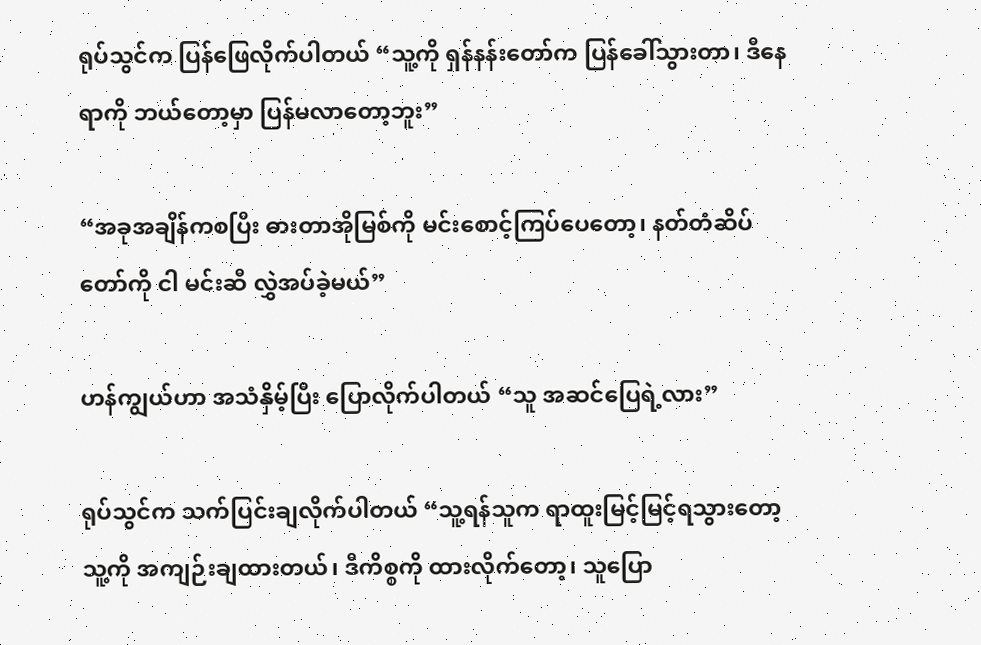ရုပ်သွင်က ပြန်ဖြေလိုက်ပါတယ် “သူ့ကို ရှန်နန်းတော်က ပြန်ခေါ်သွားတာ၊ ဒီနေရာကို ဘယ်တော့မှာ ပြန်မလာတော့ဘူး”

“အခုအချိန်ကစပြီး ဓားတာအိုမြစ်ကို မင်းစောင့်ကြပ်ပေတော့၊ နတ်တံဆိပ်တော်ကို ငါ မင်းဆီ လွှဲအပ်ခဲ့မယ်”

ဟန်ကျွယ်ဟာ အသံနှိမ့်ပြီး ပြောလိုက်ပါတယ် “သူ အဆင်ပြေရဲ့လား”

ရုပ်သွင်က သက်ပြင်းချလိုက်ပါတယ် “သူ့ရန်သူက ရာထူးမြင့်မြင့်ရသွားတော့ သူ့ကို အကျဉ်းချထားတယ်၊ ဒီကိစ္စကို ထားလိုက်တော့၊ သူပြော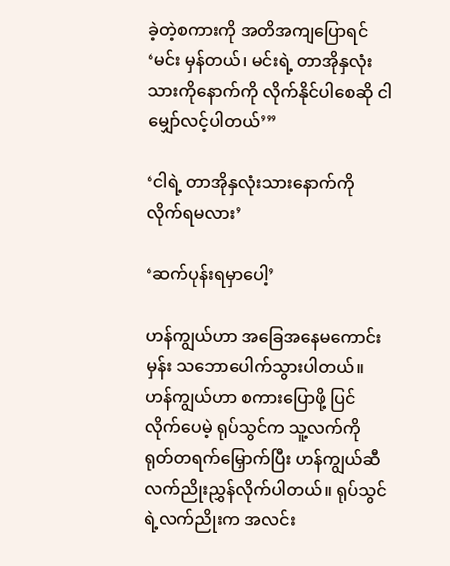ခဲ့တဲ့စကားကို အတိအကျပြောရင် ‘မင်း မှန်တယ်၊ မင်းရဲ့ တာအိုနှလုံးသားကိုနောက်ကို လိုက်နိုင်ပါစေဆို ငါ မျှော်လင့်ပါတယ်’”

‘ငါရဲ့ တာအိုနှလုံးသားနောက်ကို လိုက်ရမလား’

‘ဆက်ပုန်းရမှာပေါ့’

ဟန်ကျွယ်ဟာ အခြေအနေမကောင်းမှန်း သဘောပေါက်သွားပါတယ်။ ဟန်ကျွယ်ဟာ စကားပြောဖို့ ပြင်လိုက်ပေမဲ့ ရုပ်သွင်က သူ့လက်ကို ရုတ်တရက်မြှောက်ပြီး ဟန်ကျွယ်ဆီ လက်ညိုးညွှန်လိုက်ပါတယ်။ ရုပ်သွင်ရဲ့လက်ညိုးက အလင်း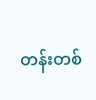တန်းတစ်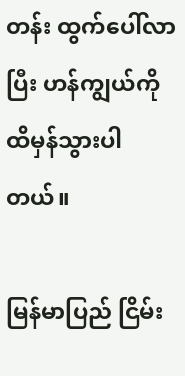တန်း ထွက်ပေါ်လာပြီး ဟန်ကျွယ်ကို ထိမှန်သွားပါတယ်။

မြန်မာပြည် ငြိမ်း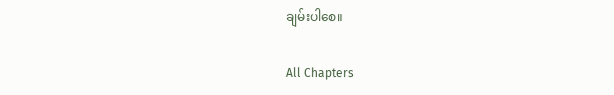ချမ်းပါစေ။

All Chapters